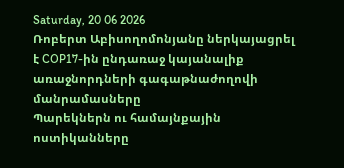Saturday, 20 06 2026
Ռոբերտ Աբիսողոմոնյանը ներկայացրել է COP17-ին ընդառաջ կայանալիք առաջնորդների գագաթնաժողովի մանրամասները
Պարեկներն ու համայնքային ոստիկանները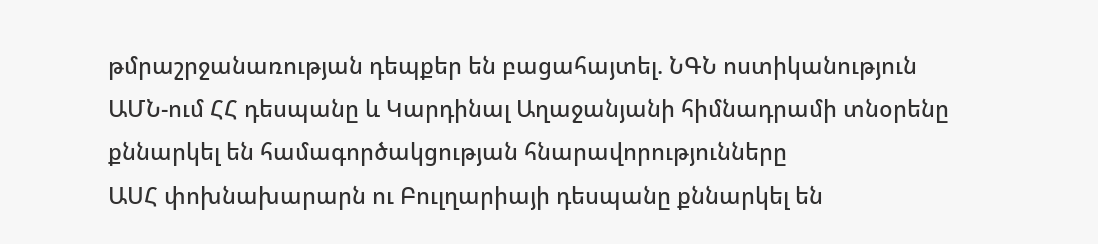թմրաշրջանառության դեպքեր են բացահայտել. ՆԳՆ ոստիկանություն
ԱՄՆ-ում ՀՀ դեսպանը և Կարդինալ Աղաջանյանի հիմնադրամի տնօրենը քննարկել են համագործակցության հնարավորությունները
ԱՍՀ փոխնախարարն ու Բուլղարիայի դեսպանը քննարկել են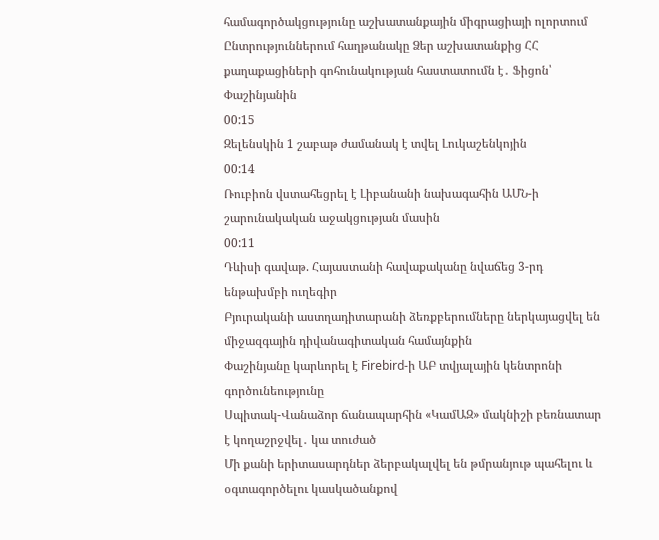համագործակցությունը աշխատանքային միգրացիայի ոլորտում
Ընտրություններում հաղթանակը Ձեր աշխատանքից ՀՀ քաղաքացիների գոհունակության հաստատումն է․ Ֆիցոն՝ Փաշինյանին
00:15
Զելենսկին 1 շաբաթ ժամանակ է տվել Լուկաշենկոյին
00:14
Ռուբիոն վստահեցրել է Լիբանանի նախագահին ԱՄՆ-ի շարունակական աջակցության մասին
00:11
Դևիսի գավաթ. Հայաստանի հավաքականը նվաճեց 3-րդ ենթախմբի ուղեգիր
Բյուրականի աստղադիտարանի ձեռքբերումները ներկայացվել են միջազգային դիվանագիտական համայնքին
Փաշինյանը կարևորել է Firebird-ի ԱԲ տվյալային կենտրոնի գործունեությունը
Սպիտակ-Վանաձոր ճանապարհին «ԿամԱԶ» մակնիշի բեռնատար է կողաշրջվել․ կա տուժած
Մի քանի երիտասարդներ ձերբակալվել են թմրանյութ պահելու և օգտագործելու կասկածանքով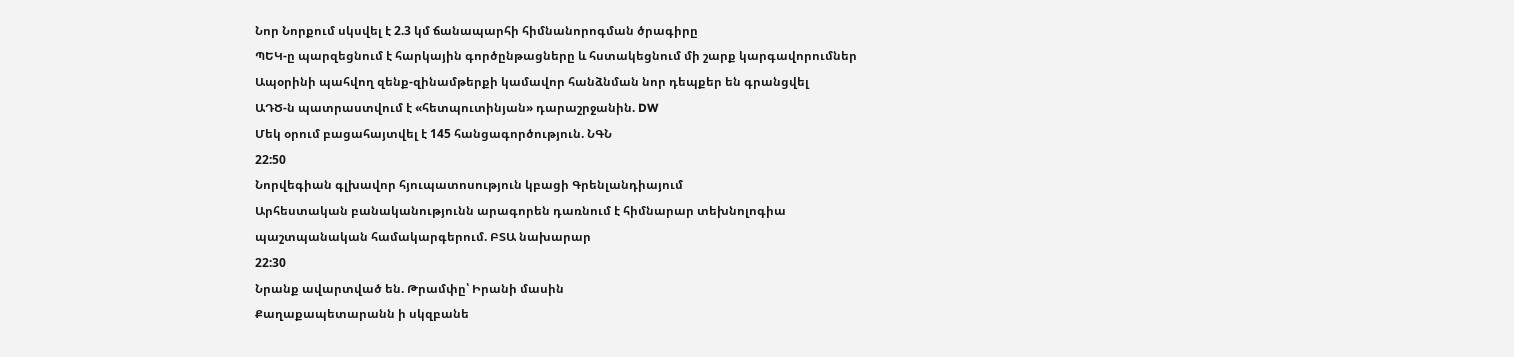Նոր Նորքում սկսվել է 2.3 կմ ճանապարհի հիմնանորոգման ծրագիրը
ՊԵԿ-ը պարզեցնում է հարկային գործընթացները և հստակեցնում մի շարք կարգավորումներ
Ապօրինի պահվող զենք-զինամթերքի կամավոր հանձնման նոր դեպքեր են գրանցվել
ԱԴԾ-ն պատրաստվում է «հետպուտինյան» դարաշրջանին. DW
Մեկ օրում բացահայտվել է 145 հանցագործություն. ՆԳՆ
22:50
Նորվեգիան գլխավոր հյուպատոսություն կբացի Գրենլանդիայում
Արհեստական բանականությունն արագորեն դառնում է հիմնարար տեխնոլոգիա պաշտպանական համակարգերում. ԲՏԱ նախարար
22:30
Նրանք ավարտված են. Թրամփը՝ Իրանի մասին
Քաղաքապետարանն ի սկզբանե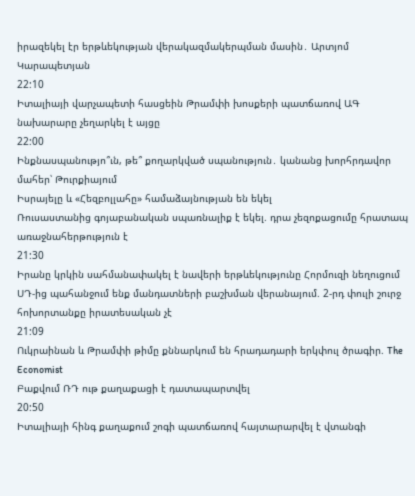իրազեկել էր երթևեկության վերակազմակերպման մասին․ Արտյոմ Կարապետյան
22:10
Իտալիայի վարչապետի հասցեին Թրամփի խոսքերի պատճառով ԱԳ նախարարը չեղարկել է այցը
22:00
Ինքնասպանությո՞ւն, թե՞ քողարկված սպանություն․ կանանց խորհրդավոր մահեր՝ Թուրքիայում
Իսրայելը և «Հեզբոլլահը» համաձայնության են եկել
Ռուսաստանից գոյաբանական սպառնալիք է եկել. դրա չեզոքացումը հրատապ առաջնահերթություն է
21:30
Իրանը կրկին սահմանափակել է նավերի երթևեկությունը Հորմուզի նեղուցում
ՍԴ-ից պահանջում ենք մանդատների բաշխման վերանայում. 2-րդ փուլի շուրջ հոխորտանքը իրատեսական չէ
21:09
Ուկրաինան և Թրամփի թիմը քննարկում են հրադադարի երկփուլ ծրագիր. The Economist
Բաքվում ՌԴ ութ քաղաքացի է դատապարտվել
20:50
Իտալիայի հինգ քաղաքում շոգի պատճառով հայտարարվել է վտանգի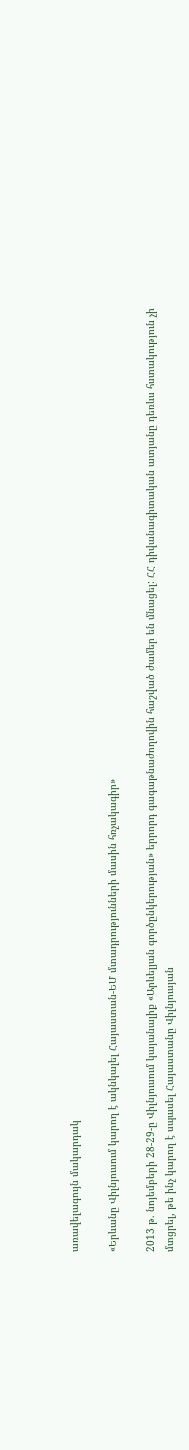առավելագույն մակարդակ

«Երևանը Վիլնյուսում կարող է ակնկալել Հայաստան-ԵՄ մտադրությունների մասին հռչակագիր»

2013 թ. նոյեմբերի 28-29-ը Վիլնյուսում կայանալիք «Արևելյան գործընկերության» երրորդ գագաթնաժողովին հաշված ժամեր են մնացել: ՀՀ դիվանագիտական ատյանը դեռևս հստակություն չի մտցրել, թե ինչ կարող է սպասել Հայաստանը Վիլնյուսյան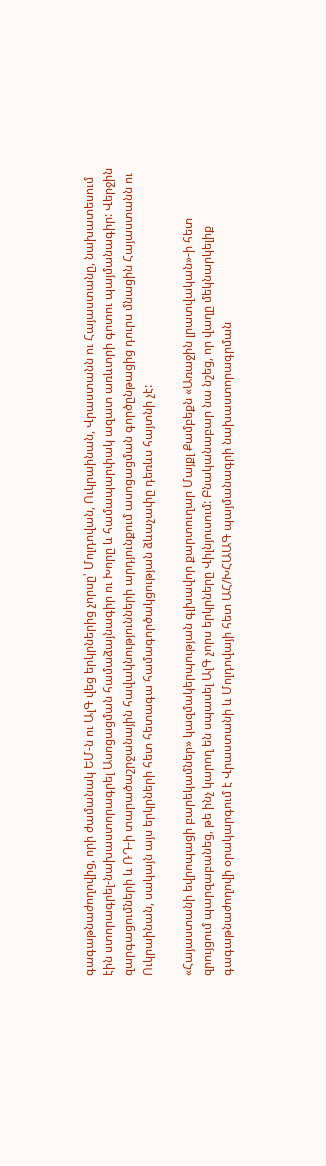գագաթնաժողովից, որի ժամանակ ԵՄ-ն ու ԱլԳ վեց երկրներից չորսը՝ Մոլդովան, Ուկրաինան, Վրաստանն ու Հայաստանը, նախատեսում էին ստորագրել-նախաստորագրել Ասոցացման համաձայնագիր ու Խորը և համապարփակ ազատ առևտրի գոտու պայմանագիր: Վերջին զարգացումների և ՌԴ-ի տարածաշրջանային հավակնությունների արդյունքում ասոցացման գործընթացից դուրս մնացին Հայաստանն ու Ուկրաինան, սակայն այս երկրների հետ հետագա համագործակցության ձևաչափը դեռևս հայտնի չէ:

«Հայաստանի եվրոպացի բարեկամներ» կազմակերպության գլխավոր քարտուղար Մայքլ Քամբեքն «Առաջին լրատվական»-ի հետ զրույցում պարզաբանեց, թե ինչ կարող են սպասել ԱլԳ չորս երկրները Վիլնյուսում: Բնականաբար նա նշեց, որ վաղը մեկնարկելիք գագաթնաժողովի օրակարգում է Վրաստանի և Մոլդովայի հետ ԱՀ/ԽՀԱԱԳ պայմանագրի նախաստորագրման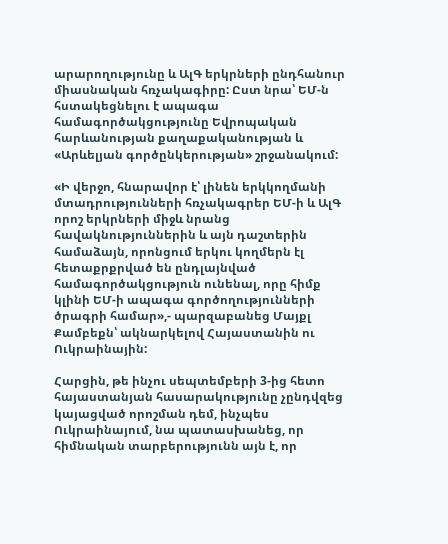արարողությունը և ԱլԳ երկրների ընդհանուր միասնական հռչակագիրը: Ըստ նրա՝ ԵՄ-ն հստակեցնելու է ապագա համագործակցությունը Եվրոպական հարևանության քաղաքականության և «Արևելյան գործընկերության» շրջանակում:

«Ի վերջո, հնարավոր է՝ լինեն երկկողմանի մտադրությունների հռչակագրեր ԵՄ-ի և ԱլԳ որոշ երկրների միջև նրանց հավակնություններին և այն դաշտերին համաձայն, որոնցում երկու կողմերն էլ հետաքրքրված են ընդլայնված համագործակցություն ունենալ, որը հիմք կլինի ԵՄ-ի ապագա գործողությունների ծրագրի համար»,- պարզաբանեց Մայքլ Քամբեքն՝ ակնարկելով Հայաստանին ու Ուկրաինային:

Հարցին, թե ինչու սեպտեմբերի 3-ից հետո հայաստանյան հասարակությունը չընդվզեց կայացված որոշման դեմ, ինչպես Ուկրաինայում, նա պատասխանեց, որ հիմնական տարբերությունն այն է, որ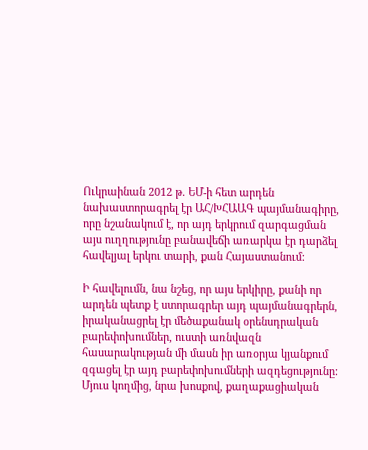Ուկրաինան 2012 թ. ԵՄ-ի հետ արդեն նախաստորագրել էր ԱՀ/ԽՀԱԱԳ պայմանագիրը, որը նշանակում է, որ այդ երկրում զարգացման այս ուղղությունը բանավեճի առարկա էր դարձել հավելյալ երկու տարի, քան Հայաստանում:

Ի հավելումն, նա նշեց, որ այս երկիրը, քանի որ արդեն պետք է ստորագրեր այդ պայմանագրերն, իրականացրել էր մեծաքանակ օրենսդրական բարեփոխումներ, ուստի առնվազն հասարակության մի մասն իր առօրյա կյանքում զգացել էր այդ բարեփոխումների ազդեցությունը: Մյուս կողմից, նրա խոսքով, քաղաքացիական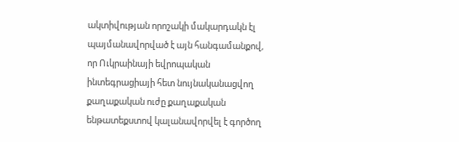ակտիվության որոշակի մակարդակն էլ պայմանավորված է այն հանգամանքով, որ Ուկրաինայի եվրոպական ինտեգրացիայի հետ նույնականացվող քաղաքական ուժը քաղաքական ենթատեքստով կալանավորվել է գործող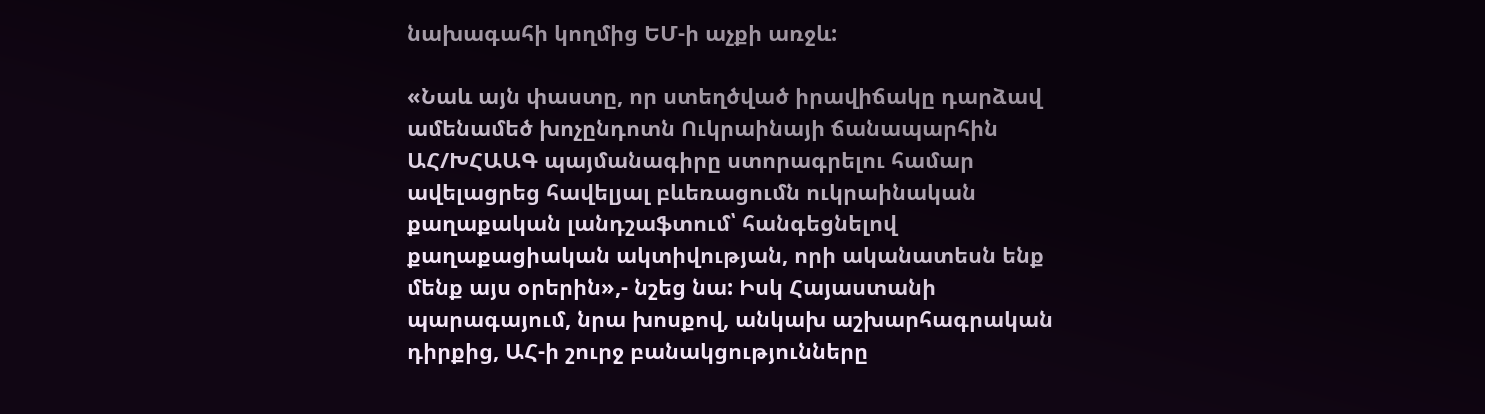նախագահի կողմից ԵՄ-ի աչքի առջև:

«Նաև այն փաստը, որ ստեղծված իրավիճակը դարձավ ամենամեծ խոչընդոտն Ուկրաինայի ճանապարհին ԱՀ/ԽՀԱԱԳ պայմանագիրը ստորագրելու համար ավելացրեց հավելյալ բևեռացումն ուկրաինական քաղաքական լանդշաֆտում՝ հանգեցնելով քաղաքացիական ակտիվության, որի ականատեսն ենք մենք այս օրերին»,- նշեց նա: Իսկ Հայաստանի պարագայում, նրա խոսքով, անկախ աշխարհագրական դիրքից, ԱՀ-ի շուրջ բանակցությունները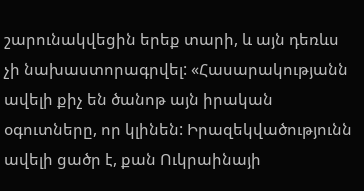շարունակվեցին երեք տարի, և այն դեռևս չի նախաստորագրվել: «Հասարակությանն ավելի քիչ են ծանոթ այն իրական օգուտները, որ կլինեն: Իրազեկվածությունն ավելի ցածր է, քան Ուկրաինայի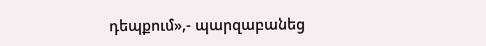դեպքում»,- պարզաբանեց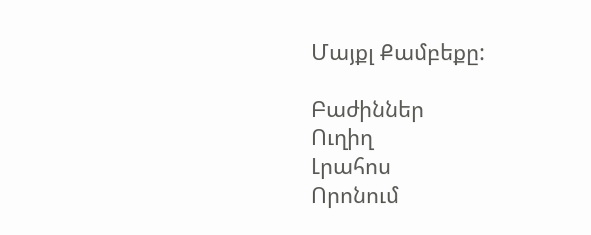Մայքլ Քամբեքը:

Բաժիններ
Ուղիղ
Լրահոս
Որոնում